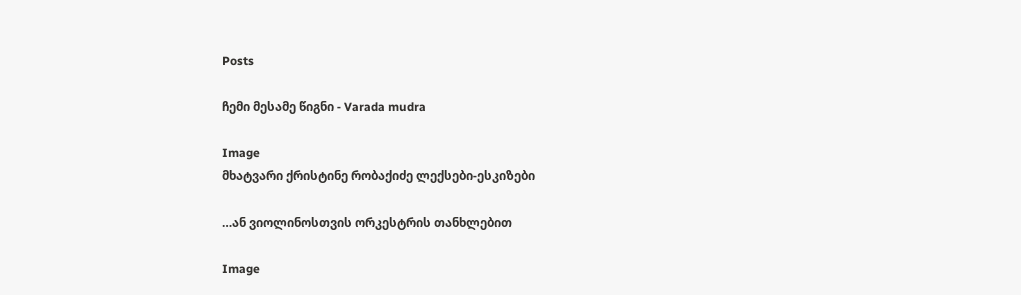Posts

ჩემი მესამე წიგნი - Varada mudra

Image
მხატვარი ქრისტინე რობაქიძე ლექსები-ესკიზები

…ან ვიოლინოსთვის ორკესტრის თანხლებით

Image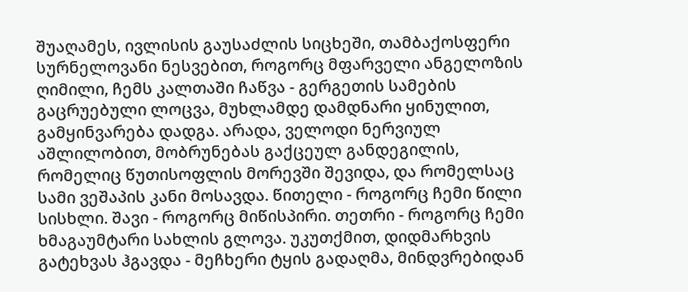შუაღამეს, ივლისის გაუსაძლის სიცხეში, თამბაქოსფერი სურნელოვანი ნესვებით, როგორც მფარველი ანგელოზის ღიმილი, ჩემს კალთაში ჩაწვა - გერგეთის სამების გაცრუებული ლოცვა, მუხლამდე დამდნარი ყინულით, გამყინვარება დადგა. არადა, ველოდი ნერვიულ აშლილობით, მობრუნებას გაქცეულ განდეგილის, რომელიც წუთისოფლის მორევში შევიდა, და რომელსაც სამი ვეშაპის კანი მოსავდა. წითელი - როგორც ჩემი წილი სისხლი. შავი - როგორც მიწისპირი. თეთრი - როგორც ჩემი ხმაგაუმტარი სახლის გლოვა. უკუთქმით, დიდმარხვის გატეხვას ჰგავდა - მეჩხერი ტყის გადაღმა, მინდვრებიდან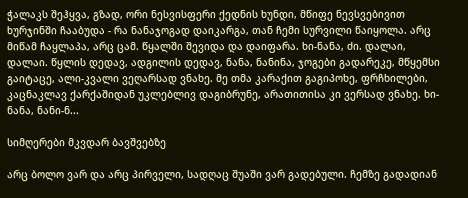ჭალაკს შეჰყვა, გზად, ორი ნესვისფერი ქედნის ხუნდი, მწიფე ნევსვებივით ხურჯინში ჩააბუდა - რა ნანაჯოგად დაიკარგა, თან ჩემი სურვილი წაიყოლა. არც მიწამ ჩაყლაპა, არც ცამ. წყალში შევიდა და დაიფარა. ხი-ნანა, ძი. დალაი, დალაი. წყლის დედავ, ადგილის დედავ, ნანა, ნანინა, ჯოგები გადარეკე, მწყემსი გაიტაცე, ალი-კვალი ვეღარსად ვნახე. მე თმა კარაქით გაგიპოხე, ფრჩხილები, კაცნაკლავ ქარქაშიდან უკლებლივ დაგიბრუნე, არათითისა კი ვერსად ვნახე. ხი-ნანა, ნანი-ნ...

სიმღერები მკვდარ ბავშვებზე

არც ბოლო ვარ და არც პირველი, სადღაც შუაში ვარ გადებული. ჩემზე გადადიან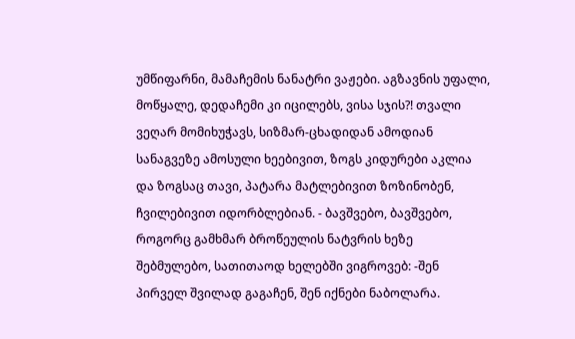უმწიფარნი, მამაჩემის ნანატრი ვაჟები. აგზავნის უფალი, მოწყალე, დედაჩემი კი იცილებს, ვისა სჯის?! თვალი ვეღარ მომიხუჭავს, სიზმარ-ცხადიდან ამოდიან სანაგვეზე ამოსული ხეებივით, ზოგს კიდურები აკლია და ზოგსაც თავი, პატარა მატლებივით ზოზინობენ, ჩვილებივით იდორბლებიან. - ბავშვებო, ბავშვებო, როგორც გამხმარ ბროწეულის ნატვრის ხეზე შებმულებო, სათითაოდ ხელებში ვიგროვებ: -შენ პირველ შვილად გაგაჩენ, შენ იქნები ნაბოლარა.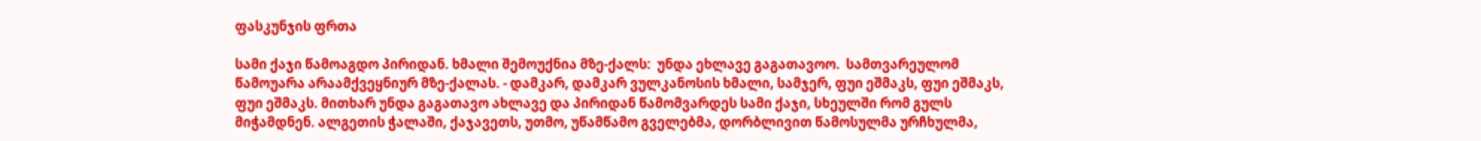ფასკუნჯის ფრთა

სამი ქაჯი წამოაგდო პირიდან. ხმალი შემოუქნია მზე-ქალს:  უნდა ეხლავე გაგათავოო.  სამთვარეულომ წამოუარა არაამქვეყნიურ მზე-ქალას. - დამკარ, დამკარ ვულკანოსის ხმალი, სამჯერ, ფუი ეშმაკს, ფუი ეშმაკს, ფუი ეშმაკს. მითხარ უნდა გაგათავო ახლავე და პირიდან წამომვარდეს სამი ქაჯი, სხეულში რომ გულს მიჭამდნენ. ალგეთის ჭალაში, ქაჯავეთს, უთმო, უწამწამო გველებმა, დორბლივით წამოსულმა ურჩხულმა,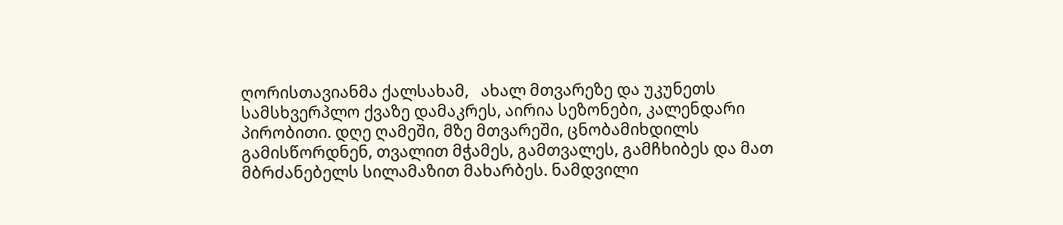ღორისთავიანმა ქალსახამ,   ახალ მთვარეზე და უკუნეთს სამსხვერპლო ქვაზე დამაკრეს, აირია სეზონები, კალენდარი პირობითი. დღე ღამეში, მზე მთვარეში, ცნობამიხდილს გამისწორდნენ, თვალით მჭამეს, გამთვალეს, გამჩხიბეს და მათ მბრძანებელს სილამაზით მახარბეს. ნამდვილი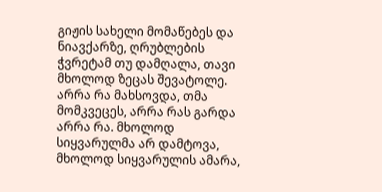გიჟის სახელი მომაწებეს და ნიავქარზე, ღრუბლების ჭვრეტამ თუ დამღალა, თავი მხოლოდ ზეცას შევატოლე. არრა რა მახსოვდა, თმა მომკვეცეს, არრა რას გარდა არრა რა. მხოლოდ სიყვარულმა არ დამტოვა, მხოლოდ სიყვარულის ამარა,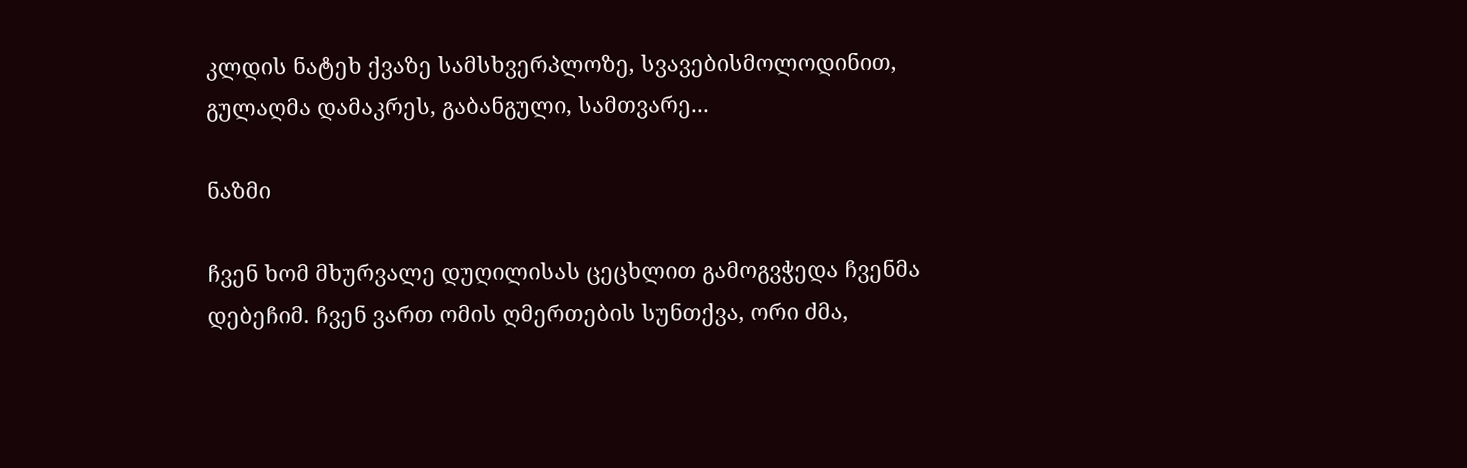კლდის ნატეხ ქვაზე სამსხვერპლოზე, სვავებისმოლოდინით, გულაღმა დამაკრეს, გაბანგული, სამთვარე...

ნაზმი

ჩვენ ხომ მხურვალე დუღილისას ცეცხლით გამოგვჭედა ჩვენმა დებეჩიმ. ჩვენ ვართ ომის ღმერთების სუნთქვა, ორი ძმა,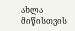ახლა მიწისთვის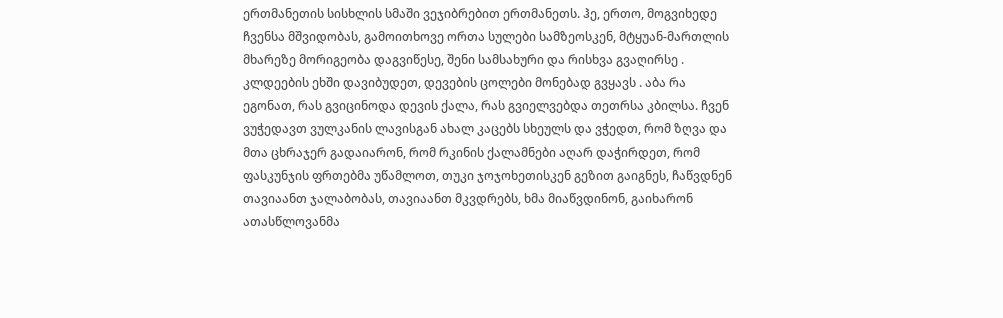ერთმანეთის სისხლის სმაში ვეჯიბრებით ერთმანეთს. ჰე, ერთო, მოგვიხედე ჩვენსა მშვიდობას, გამოითხოვე ორთა სულები სამზეოსკენ, მტყუან-მართლის მხარეზე მორიგეობა დაგვიწესე, შენი სამსახური და რისხვა გვაღირსე . კლდეების ეხში დავიბუდეთ, დევების ცოლები მონებად გვყავს . აბა რა ეგონათ, რას გვიცინოდა დევის ქალა, რას გვიელვებდა თეთრსა კბილსა. ჩვენ ვუჭედავთ ვულკანის ლავისგან ახალ კაცებს სხეულს და ვჭედთ, რომ ზღვა და მთა ცხრაჯერ გადაიარონ, რომ რკინის ქალამნები აღარ დაჭირდეთ, რომ ფასკუნჯის ფრთებმა უწამლოთ, თუკი ჯოჯოხეთისკენ გეზით გაიგნეს, ჩაწვდნენ თავიაანთ ჯალაბობას, თავიაანთ მკვდრებს, ხმა მიაწვდინონ, გაიხარონ ათასწლოვანმა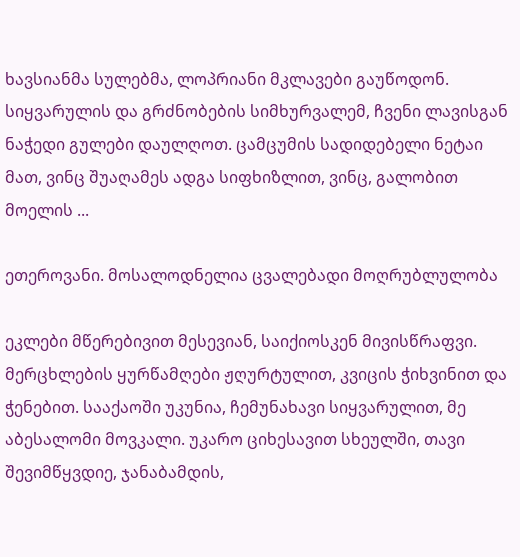ხავსიანმა სულებმა, ლოპრიანი მკლავები გაუწოდონ. სიყვარულის და გრძნობების სიმხურვალემ, ჩვენი ლავისგან ნაჭედი გულები დაულღოთ. ცამცუმის სადიდებელი ნეტაი მათ, ვინც შუაღამეს ადგა სიფხიზლით, ვინც, გალობით მოელის ...

ეთეროვანი. მოსალოდნელია ცვალებადი მოღრუბლულობა

ეკლები მწერებივით მესევიან, საიქიოსკენ მივისწრაფვი. მერცხლების ყურწამღები ჟღურტულით, კვიცის ჭიხვინით და ჭენებით. სააქაოში უკუნია, ჩემუნახავი სიყვარულით, მე აბესალომი მოვკალი. უკარო ციხესავით სხეულში, თავი შევიმწყვდიე, ჯანაბამდის,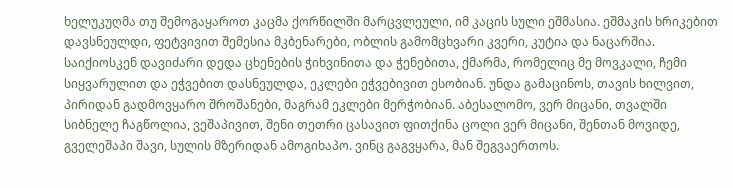ხელუკუღმა თუ შემოგაყაროთ კაცმა ქორწილში მარცვლეული, იმ კაცის სული ეშმასია. ეშმაკის ხრიკებით დავსნეულდი, ფეტვივით შემესია მკბენარები, ობლის გამომცხვარი კვერი, კუტია და ნაცარშია. საიქიოსკენ დავიძარი დედა ცხენების ჭიხვინითა და ჭენებითა, ქმარმა, რომელიც მე მოვკალი, ჩემი სიყვარულით და ეჭვებით დასნეულდა, ეკლები ეჭვებივით ესობიან. უნდა გამაცინოს, თავის ხილვით, პირიდან გადმოვყარო შროშანები, მაგრამ ეკლები მერჭობიან. აბესალომო, ვერ მიცანი, თვალში სიბნელე ჩაგწოლია, ვეშაპივით, შენი თეთრი ცასავით ფითქინა ცოლი ვერ მიცანი, შენთან მოვიდე, გველეშაპი შავი, სულის მზერიდან ამოგიხაპო. ვინც გაგვყარა, მან შეგვაერთოს.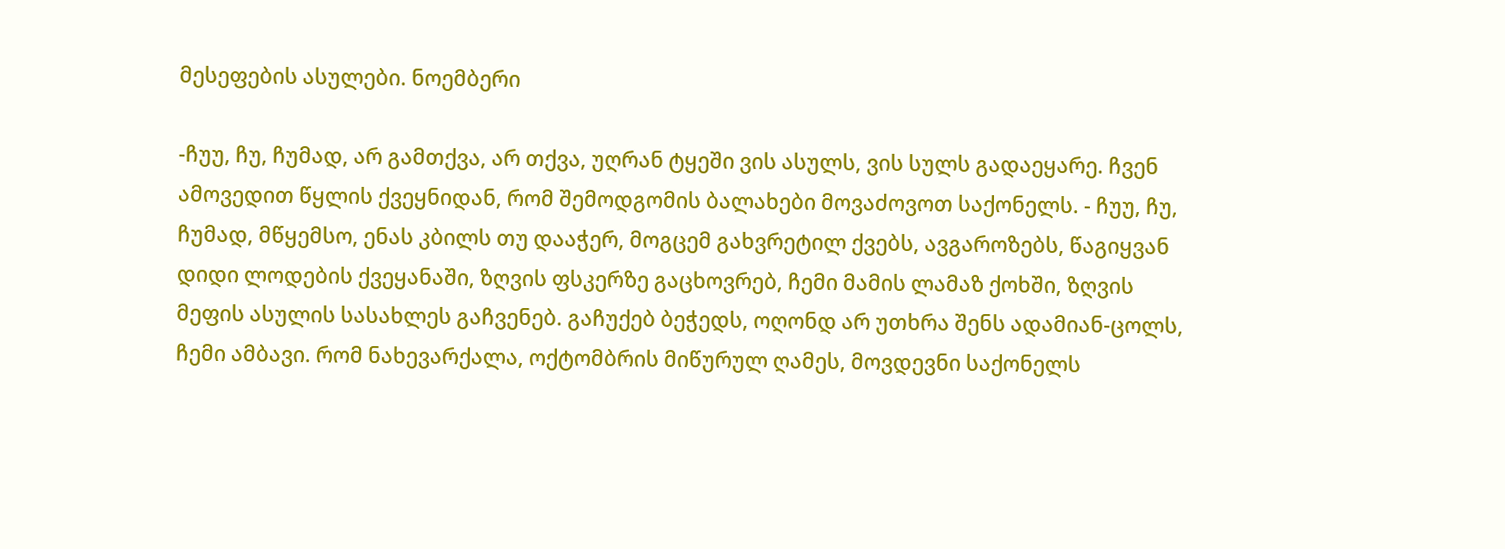მესეფების ასულები. ნოემბერი

-ჩუუ, ჩუ, ჩუმად, არ გამთქვა, არ თქვა, უღრან ტყეში ვის ასულს, ვის სულს გადაეყარე. ჩვენ ამოვედით წყლის ქვეყნიდან, რომ შემოდგომის ბალახები მოვაძოვოთ საქონელს. - ჩუუ, ჩუ, ჩუმად, მწყემსო, ენას კბილს თუ დააჭერ, მოგცემ გახვრეტილ ქვებს, ავგაროზებს, წაგიყვან დიდი ლოდების ქვეყანაში, ზღვის ფსკერზე გაცხოვრებ, ჩემი მამის ლამაზ ქოხში, ზღვის მეფის ასულის სასახლეს გაჩვენებ. გაჩუქებ ბეჭედს, ოღონდ არ უთხრა შენს ადამიან-ცოლს, ჩემი ამბავი. რომ ნახევარქალა, ოქტომბრის მიწურულ ღამეს, მოვდევნი საქონელს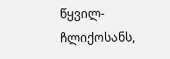წყვილ-ჩლიქოსანს,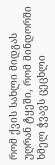რომ ქვის სახლი მიდგას უღრან ტყეში, რომ მინდორში ხმელ ჭვავს ცეცხლი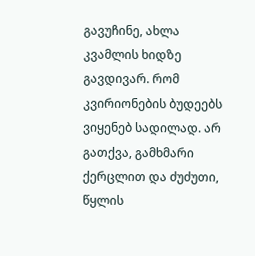გავუჩინე, ახლა კვამლის ხიდზე გავდივარ. რომ კვირიონების ბუდეებს ვიყენებ სადილად. არ გათქვა, გამხმარი ქერცლით და ძუძუთი, წყლის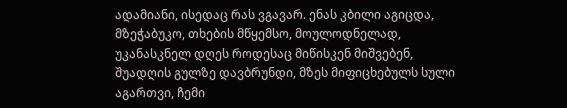ადამიანი, ისედაც რას ვგავარ. ენას კბილი აგიცდა, მზეჭაბუკო, თხების მწყემსო, მოულოდნელად, უკანასკნელ დღეს როდესაც მიწისკენ მიშვებენ, შუადღის გულზე დავბრუნდი, მზეს მიფიცხებულს სული აგართვი, ჩემი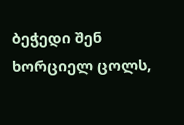ბეჭედი შენ ხორციელ ცოლს,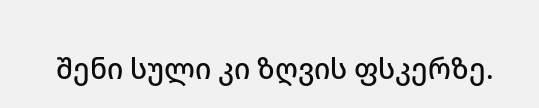შენი სული კი ზღვის ფსკერზე.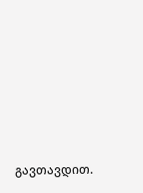გავთავდით.